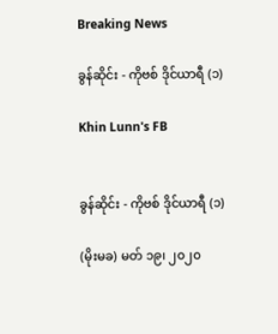Breaking News

ခွန်ဆိုင်း - ကိုဗစ် ဒိုင်ယာရီ (၁)

Khin Lunn's FB


ခွန်ဆိုင်း - ကိုဗစ် ဒိုင်ယာရီ (၁)

(မိုးမခ) မတ် ၁၉၊ ၂၀၂၀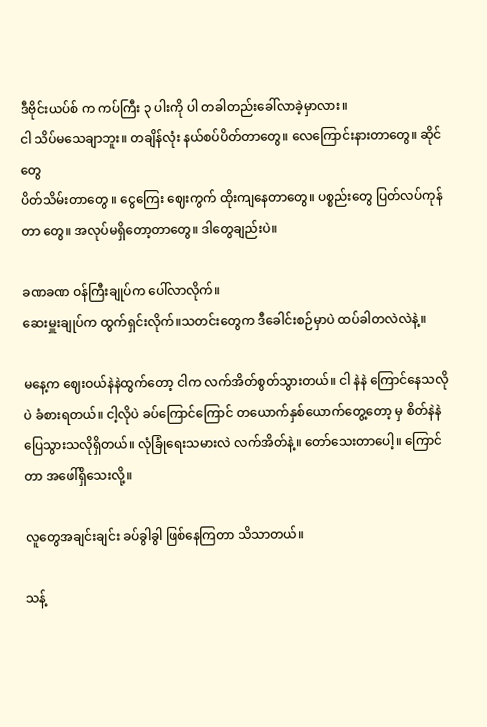ဒီဗိုင်းယပ်စ် က ကပ်ကြီး ၃ ပါးကို ပါ တခါတည်းခေါ်လာခဲ့မှာလား။
ငါ သိပ်မသေချာဘူး။ တချိန်လုံး နယ်စပ်ပိတ်တာတွေ။ လေကြောင်းနားတာတွေ။ ဆိုင်တွေ
ပိတ်သိမ်းတာတွေ ။ ငွေကြေး ဈေးကွက် ထိုးကျနေတာတွေ။ ပစ္စည်းတွေ ပြတ်လပ်ကုန်တာ‌‌ တွေ။ အလုပ်မရှိတော့တာတွေ။ ဒါတွေချည်းပဲ။

ခဏခဏ ဝန်ကြီးချုပ်က ပေါ်လာလိုက်။
ဆေးမှူးချုပ်က ထွက်ရှင်းလိုက်။သတင်းတွေက ဒီခေါင်းစဉ်မှာပဲ ထပ်ခါတလဲလဲနဲ့။

မနေ့က ဈေးဝယ်နဲနဲထွက်တော့ ငါက လက်အိတ်စွတ်သွားတယ်။ ငါ နဲနဲ ‌ကြောင်နေသလိုပဲ ခံစားရတယ်။ ငါ့လိုပဲ ခပ်ကြောင်ကြောင် တယောက်နှစ်ယောက်တွေ့တော့ မှ စိတ်နဲနဲပြေသွားသလိုရှိတယ်။ လုံခြုံရေးသမားလဲ လက်အိတ်နဲ့။‌ တော်သေးတာပေါ့။ ကြောင်တာ အဖေါ်ရှိသေးလို့။

လူတွေအချင်းချင်း ခပ်ခွါခွါ ဖြစ်နေကြတာ သိသာတယ်။

သန့်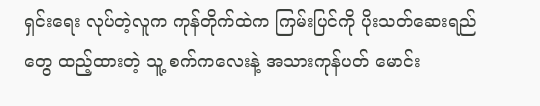ရှင်းရေး လုပ်တဲ့လူက ကုန်တိုက်ထဲက ကြမ်းပြင်ကို ပိုးသတ်ဆေးရည်တွေ ထည့်ထားတဲ့ သူ့ စက်ကလေးနဲ့ အသားကုန်ပတ် မောင်း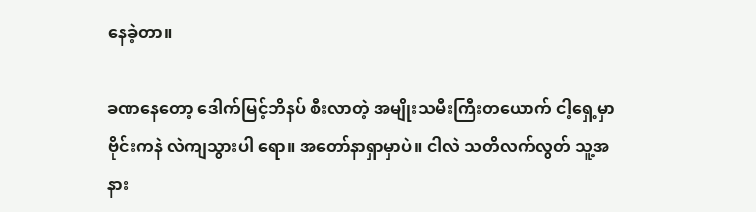နေခဲ့တာ။

ခဏနေတော့ ဒေါက်မြင့်ဘိနပ် စီးလာတဲ့ အမျိုးသမီးကြီးတယောက် ငါ့ရှေ့မှာ ဗိုင်းကနဲ လဲကျသွားပါ‌ ရော။ အတော်နာရှာမှာပဲ။ ငါလဲ သတိလက်လွတ် သူ့အနား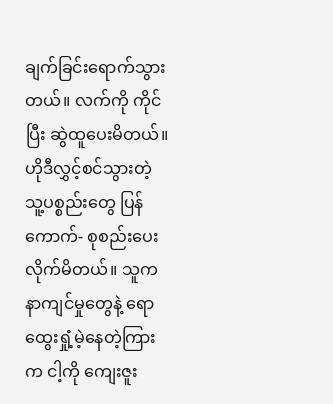ချက်ခြင်းရောက်သွားတယ်။ လက်ကို ကိုင်ပြီး ဆွဲထူပေးမိတယ်။ ဟိုဒီလွှင့်စင်သွားတဲ့ သူ့ပစ္စည်းတွေ ပြန်ကောက်- စုစည်းပေးလိုက်မိတယ်။ သူက နာကျင်မှုတွေနဲ့ ရောထွေးရှုံ့မဲ့နေတဲ့ကြားက ငါ့ကို ကျေးဇူး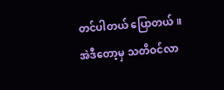တင်ပါတယ် ပြောတယ်။ အဲဒီတော့မှ သတိဝင်လာ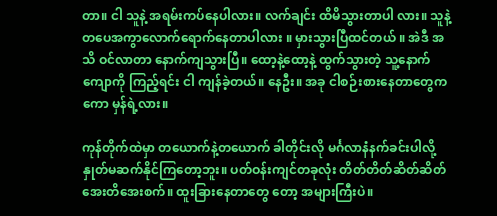တာ။ ငါ သူနဲ့ အရမ်းကပ်နေပါလား။ လက်ချင်း ထိမိသွားတာပါ လား။ သူနဲ့ တပေအကွာလောက်ရောက်နေတာပါလား ။ မှားသွားပြီထင်တယ် ။ အဲဒီ အသိ ဝင်လာတာ နောက်ကျသွားပြီ။ ထော့နဲ့ထော့နဲ့ ထွက်သွားတဲ့ သူ့နောက်ကျောကို ကြည့်ရင်း ငါ ကျန်ခဲ့တယ်။ နေဦး။ အခု ငါစဉ်းစားနေတာတွေကကော မှန်ရဲ့လား။

ကုန်တိုက်ထဲမှာ တယောက်နဲ့တယောက် ခါတိုင်းလို မင်္ဂလာနံနက်ခင်းပါလို့ နှုတ်မဆက်နိုင်ကြတော့ဘူး။ ပတ်ဝန်းကျင်တခုလုံး တိတ်တိတ်ဆိတ်ဆိတ် အေးတိအေးစက်။ ထူးခြားနေတာတွေ တော့ အများကြီးပဲ။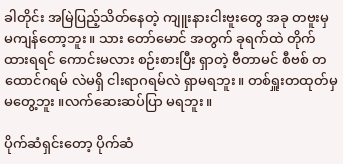ခါတိုင်း အမြဲပြည့်သိတ်နေတဲ့ ကျူးနားငါးဗူးတွေ အခု တဗူးမှ မကျန်တော့ဘူး။ သား‌ တော်မောင် အတွက် ခုရက်ထဲ တိုက်ထားရရင် ကောင်းမလား စဉ်းစားပြီး ရှာတဲ့ ဗီတာမင် စီဗစ် တထောင်ဂရမ် လဲမရှိ ငါးရာဂရမ်လဲ ရှာမရဘူး။ တစ်ရှူးတထုတ်မှ မတွေ့ဘူး ။လက်ဆေးဆပ်ပြာ မရဘူး။

ပိုက်ဆံရှင်းတော့ ပိုက်ဆံ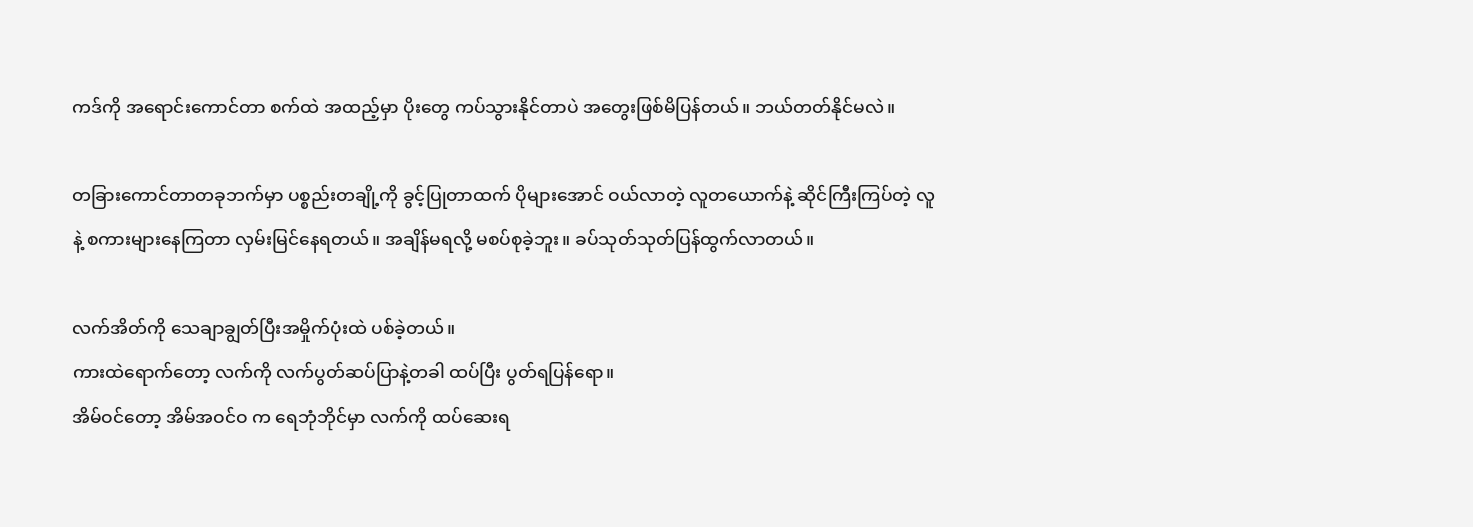ကဒ်ကို အရောင်းကောင်တာ စက်ထဲ အထည့်မှာ ပိုးတွေ ကပ်သွားနိုင်တာပဲ အတွေးဖြစ်မိပြန်တယ်။ ဘယ်တတ်နိုင်မလဲ။

တခြားကောင်တာတခုဘက်မှာ ပစ္စည်းတချို့ကို ခွင့်ပြုတာထက် ပိုများအောင် ဝယ်လာတဲ့ လူတယောက်နဲ့ ဆိုင်ကြီးကြပ်တဲ့ လူနဲ့ စကားများနေကြတာ လှမ်းမြင်နေရတယ်။ အချိန်မရလို့ မစပ်စုခဲ့ဘူး။ ခပ်သုတ်သုတ်ပြန်ထွက်လာတယ်။

လက်အိတ်ကို သေချာချွတ်ပြီးအမှိုက်ပုံးထဲ ပစ်ခဲ့တယ်။
ကားထဲရောက်တော့ လက်ကို လက်ပွတ်ဆပ်ပြာနဲ့တခါ ထပ်ပြီး ပွတ်ရပြန်ရော။
အိမ်ဝင်တော့ အိမ်အဝင်ဝ က ရေဘုံဘိုင်မှာ လက်ကို ထပ်ဆေးရ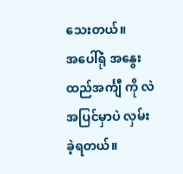သေးတယ်။
အပေါ်ရုံ အနွေးထည်အင်္ကျီ ကို လဲ အပြင်မှာပဲ လှမ်းခဲ့ရတယ်။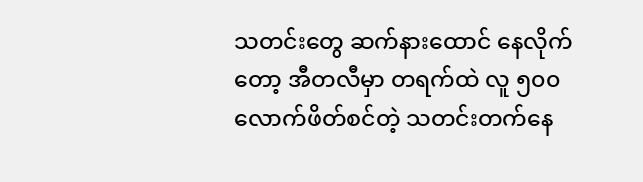သတင်းတွေ ဆက်နားထောင်‌ နေလိုက်တော့ အီတလီမှာ တရက်ထဲ လူ ၅၀၀ လောက်ဖိတ်စင်တဲ့ သတင်းတက်နေ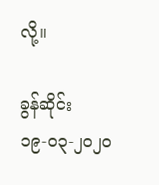လို့။

ခွန်ဆိုင်း
၁၉-၀၃-၂၀၂၀